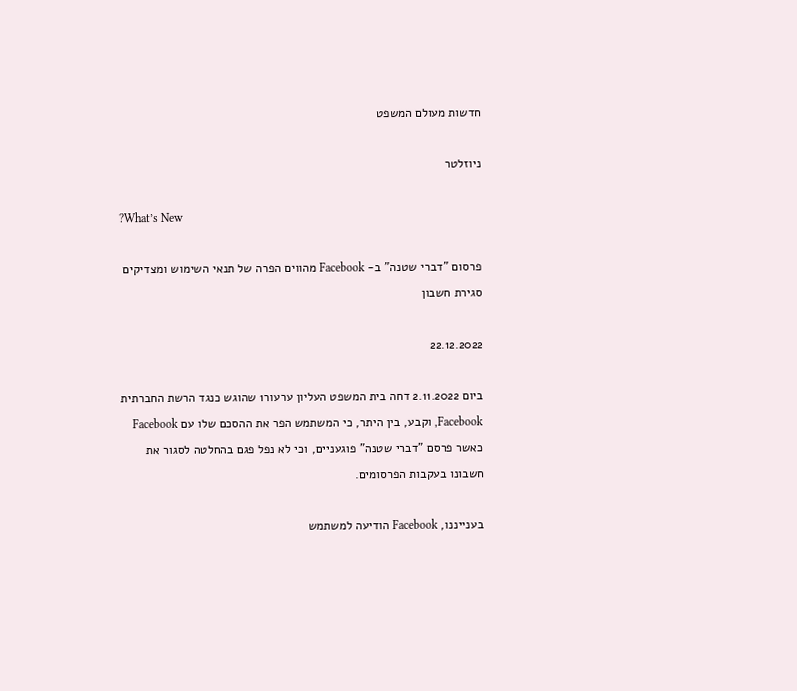חדשות מעולם המשפט

ניוזלטר

?What’s New

פרסום "דברי שטנה" ב- Facebook מהווים הפרה של תנאי השימוש ומצדיקים סגירת חשבון

22.12.2022

ביום 2.11.2022 דחה בית המשפט העליון ערעור1 שהוגש כנגד הרשת החברתית Facebook, וקבע, בין היתר, כי המשתמש הפר את ההסכם שלו עם Facebook כאשר פרסם "דברי שטנה" פוגעניים, וכי לא נפל פגם בהחלטה לסגור את חשבונו בעקבות הפרסומים.

בענייננו, Facebook הודיעה למשתמש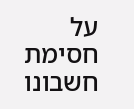על חסימת חשבונו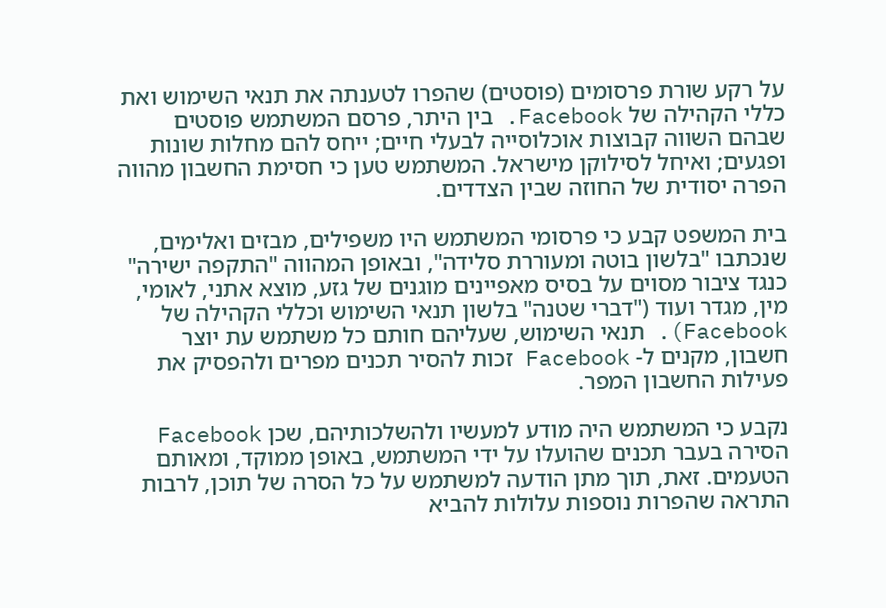על רקע שורת פרסומים (פוסטים) שהפרו לטענתה את תנאי השימוש ואת כללי הקהילה של Facebook. בין היתר, פרסם המשתמש פוסטים שבהם השווה קבוצות אוכלוסייה לבעלי חיים; ייחס להם מחלות שונות ופגעים; ואיחל לסילוקן מישראל. המשתמש טען כי חסימת החשבון מהווה הפרה יסודית של החוזה שבין הצדדים.

בית המשפט קבע כי פרסומי המשתמש היו משפילים, מבזים ואלימים, שנכתבו "בלשון בוטה ומעוררת סלידה", ובאופן המהווה "התקפה ישירה" כנגד ציבור מסוים על בסיס מאפיינים מוגנים של גזע, מוצא אתני, לאומי, מין, מגדר ועוד ("דברי שטנה" בלשון תנאי השימוש וכללי הקהילה של Facebook). תנאי השימוש, שעליהם חותם כל משתמש עת יוצר חשבון, מקנים ל- Facebook זכות להסיר תכנים מפרים ולהפסיק את פעילות החשבון המפר.

נקבע כי המשתמש היה מודע למעשיו ולהשלכותיהם, שכן Facebook הסירה בעבר תכנים שהועלו על ידי המשתמש, באופן ממוקד, ומאותם הטעמים. זאת, תוך מתן הודעה למשתמש על כל הסרה של תוכן, לרבות התראה שהפרות נוספות עלולות להביא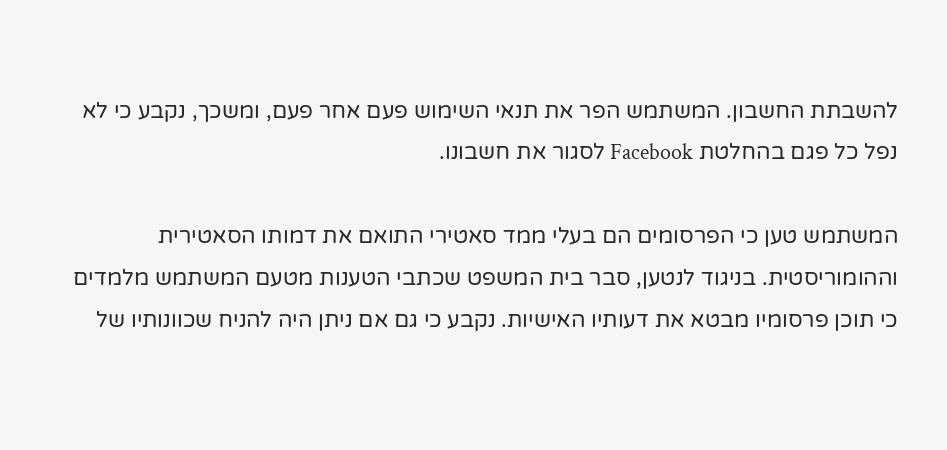להשבתת החשבון. המשתמש הפר את תנאי השימוש פעם אחר פעם, ומשכך, נקבע כי לא נפל כל פגם בהחלטת Facebook לסגור את חשבונו.

המשתמש טען כי הפרסומים הם בעלי ממד סאטירי התואם את דמותו הסאטירית וההומוריסטית. בניגוד לנטען, סבר בית המשפט שכתבי הטענות מטעם המשתמש מלמדים כי תוכן פרסומיו מבטא את דעותיו האישיות. נקבע כי גם אם ניתן היה להניח שכוונותיו של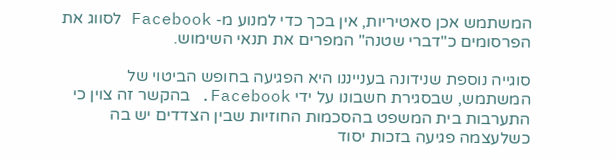המשתמש אכן סאטיריות, אין בכך כדי למנוע מ- Facebook לסווג את הפרסומים כ"דברי שטנה" המפרים את תנאי השימוש.

סוגייה נוספת שנידונה בענייננו היא הפגיעה בחופש הביטוי של המשתמש, שבסגירת חשבונו על ידי Facebook. בהקשר זה צוין כי התערבות בית המשפט בהסכמות החוזיות שבין הצדדים יש בה כשלעצמה פגיעה בזכות יסוד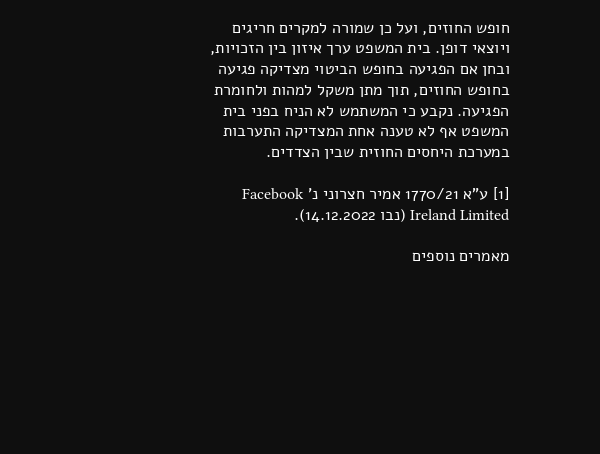חופש החוזים, ועל כן שמורה למקרים חריגים ויוצאי דופן. בית המשפט ערך איזון בין הזכויות, ובחן אם הפגיעה בחופש הביטוי מצדיקה פגיעה בחופש החוזים, תוך מתן משקל למהות ולחומרת הפגיעה. נקבע כי המשתמש לא הניח בפני בית המשפט אף לא טענה אחת המצדיקה התערבות במערכת היחסים החוזית שבין הצדדים.

[1] ע"א 1770/21 אמיר חצרוני נ' Facebook Ireland Limited (נבו 14.12.2022).

מאמרים נוספים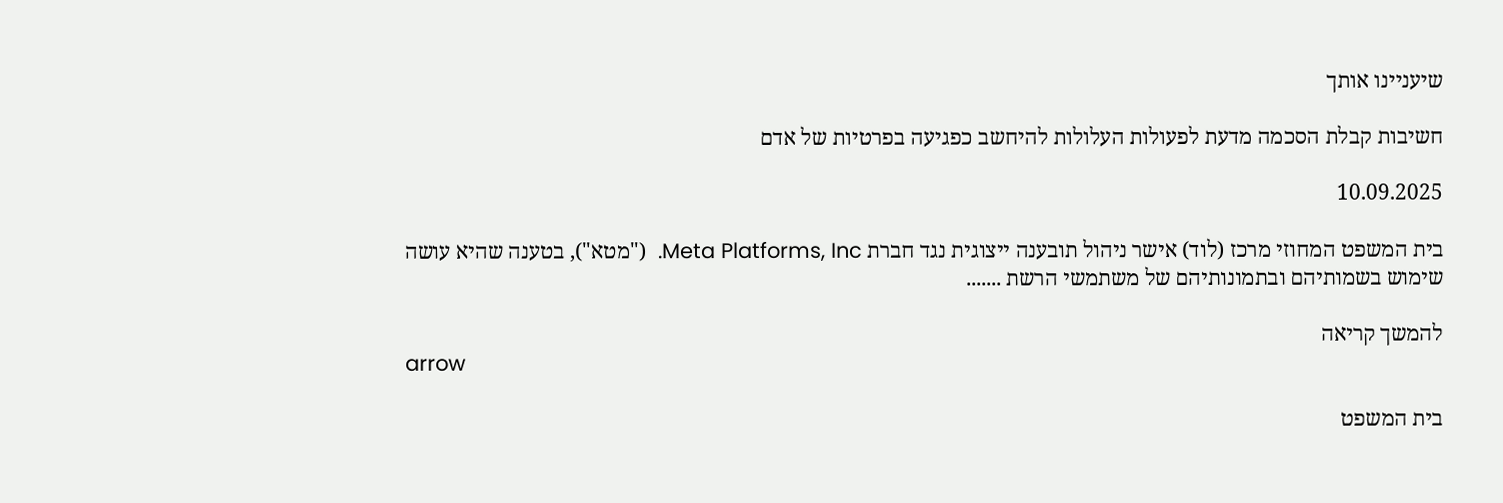שיעניינו אותך

חשיבות קבלת הסכמה מדעת לפעולות העלולות להיחשב כפגיעה בפרטיות של אדם

10.09.2025

בית המשפט המחוזי מרכז (לוד) אישר ניהול תובענה ייצוגית נגד חברת Meta Platforms, Inc.  ("מטא"), בטענה שהיא עושה שימוש בשמותיהם ובתמונותיהם של משתמשי הרשת .......

להמשך קריאה
arrow

בית המשפט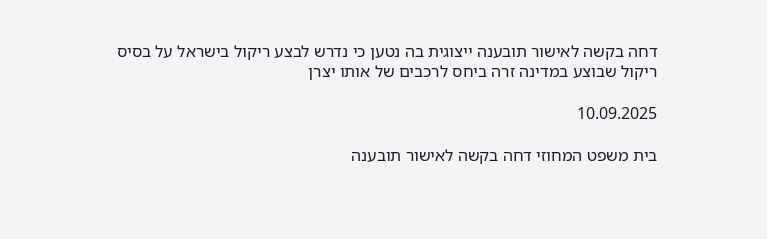דחה בקשה לאישור תובענה ייצוגית בה נטען כי נדרש לבצע ריקול בישראל על בסיס ריקול שבוצע במדינה זרה ביחס לרכבים של אותו יצרן

10.09.2025

בית משפט המחוזי דחה בקשה לאישור תובענה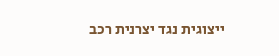ייצוגית נגד יצרנית רכב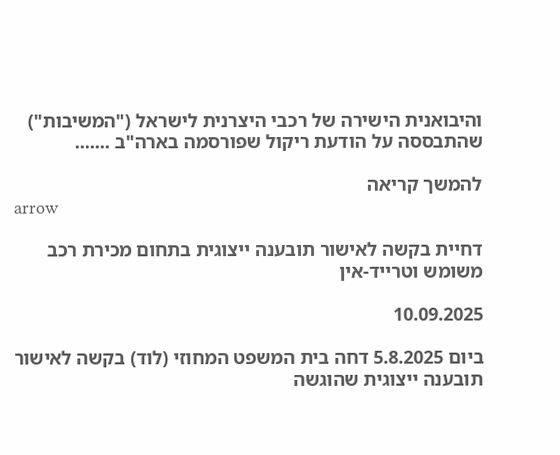והיבואנית הישירה של רכבי היצרנית לישראל ("המשיבות") שהתבססה על הודעת ריקול שפורסמה בארה"ב .......

להמשך קריאה
arrow

דחיית בקשה לאישור תובענה ייצוגית בתחום מכירת רכב משומש וטרייד-אין

10.09.2025

ביום 5.8.2025 דחה בית המשפט המחוזי (לוד) בקשה לאישור תובענה ייצוגית שהוגשה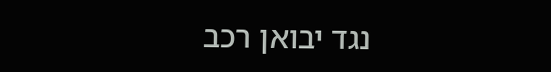נגד יבואן רכב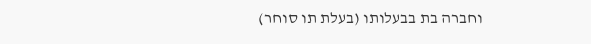וחברה בת בבעלותו (בעלת תו סוחר)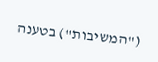("המשיבות") בטענה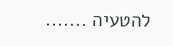להטעיה .......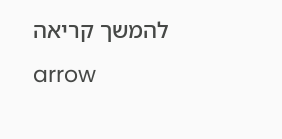להמשך קריאה
arrow